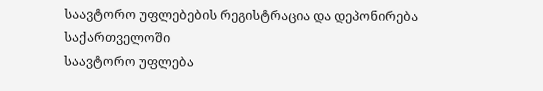საავტორო უფლებების რეგისტრაცია და დეპონირება საქართველოში
საავტორო უფლება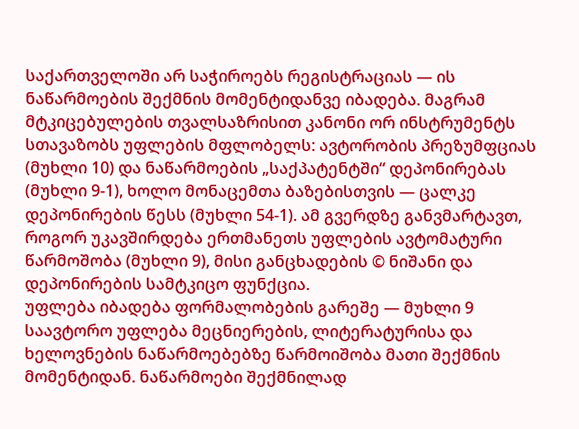საქართველოში არ საჭიროებს რეგისტრაციას — ის ნაწარმოების შექმნის მომენტიდანვე იბადება. მაგრამ მტკიცებულების თვალსაზრისით კანონი ორ ინსტრუმენტს სთავაზობს უფლების მფლობელს: ავტორობის პრეზუმფციას (მუხლი 10) და ნაწარმოების „საქპატენტში“ დეპონირებას (მუხლი 9-1), ხოლო მონაცემთა ბაზებისთვის — ცალკე დეპონირების წესს (მუხლი 54-1). ამ გვერდზე განვმარტავთ, როგორ უკავშირდება ერთმანეთს უფლების ავტომატური წარმოშობა (მუხლი 9), მისი განცხადების © ნიშანი და დეპონირების სამტკიცო ფუნქცია.
უფლება იბადება ფორმალობების გარეშე — მუხლი 9
საავტორო უფლება მეცნიერების, ლიტერატურისა და ხელოვნების ნაწარმოებებზე წარმოიშობა მათი შექმნის მომენტიდან. ნაწარმოები შექმნილად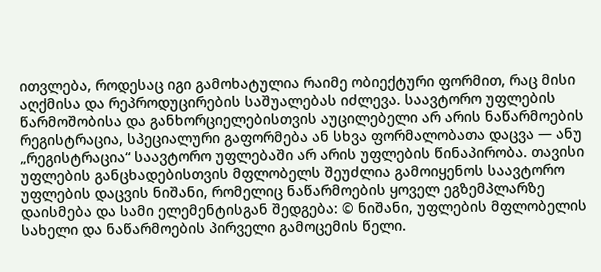ითვლება, როდესაც იგი გამოხატულია რაიმე ობიექტური ფორმით, რაც მისი აღქმისა და რეპროდუცირების საშუალებას იძლევა. საავტორო უფლების წარმოშობისა და განხორციელებისთვის აუცილებელი არ არის ნაწარმოების რეგისტრაცია, სპეციალური გაფორმება ან სხვა ფორმალობათა დაცვა — ანუ „რეგისტრაცია“ საავტორო უფლებაში არ არის უფლების წინაპირობა. თავისი უფლების განცხადებისთვის მფლობელს შეუძლია გამოიყენოს საავტორო უფლების დაცვის ნიშანი, რომელიც ნაწარმოების ყოველ ეგზემპლარზე დაისმება და სამი ელემენტისგან შედგება: © ნიშანი, უფლების მფლობელის სახელი და ნაწარმოების პირველი გამოცემის წელი.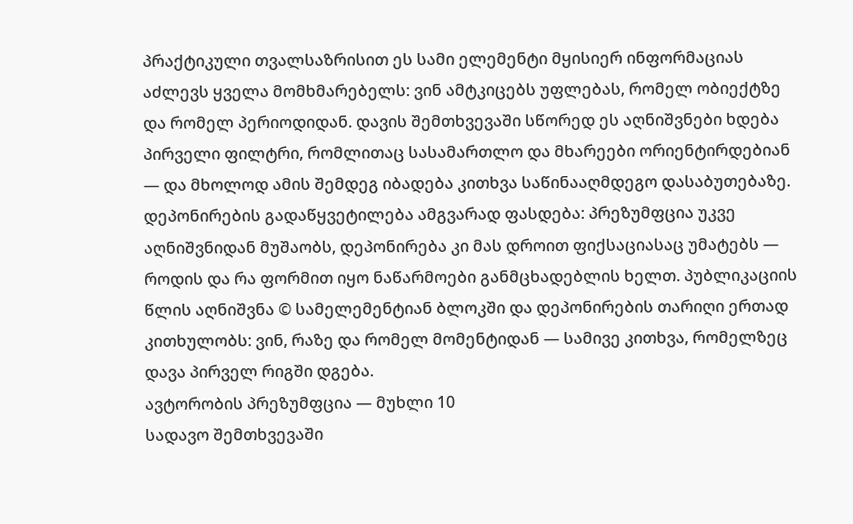პრაქტიკული თვალსაზრისით ეს სამი ელემენტი მყისიერ ინფორმაციას აძლევს ყველა მომხმარებელს: ვინ ამტკიცებს უფლებას, რომელ ობიექტზე და რომელ პერიოდიდან. დავის შემთხვევაში სწორედ ეს აღნიშვნები ხდება პირველი ფილტრი, რომლითაც სასამართლო და მხარეები ორიენტირდებიან — და მხოლოდ ამის შემდეგ იბადება კითხვა საწინააღმდეგო დასაბუთებაზე.
დეპონირების გადაწყვეტილება ამგვარად ფასდება: პრეზუმფცია უკვე აღნიშვნიდან მუშაობს, დეპონირება კი მას დროით ფიქსაციასაც უმატებს — როდის და რა ფორმით იყო ნაწარმოები განმცხადებლის ხელთ. პუბლიკაციის წლის აღნიშვნა © სამელემენტიან ბლოკში და დეპონირების თარიღი ერთად კითხულობს: ვინ, რაზე და რომელ მომენტიდან — სამივე კითხვა, რომელზეც დავა პირველ რიგში დგება.
ავტორობის პრეზუმფცია — მუხლი 10
სადავო შემთხვევაში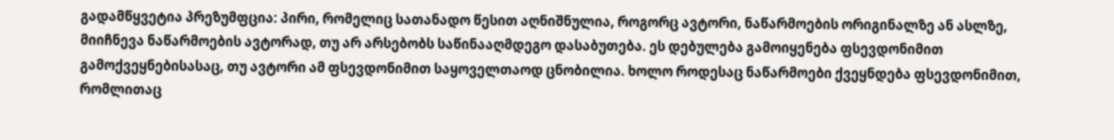გადამწყვეტია პრეზუმფცია: პირი, რომელიც სათანადო წესით აღნიშნულია, როგორც ავტორი, ნაწარმოების ორიგინალზე ან ასლზე, მიიჩნევა ნაწარმოების ავტორად, თუ არ არსებობს საწინააღმდეგო დასაბუთება. ეს დებულება გამოიყენება ფსევდონიმით გამოქვეყნებისასაც, თუ ავტორი ამ ფსევდონიმით საყოველთაოდ ცნობილია. ხოლო როდესაც ნაწარმოები ქვეყნდება ფსევდონიმით, რომლითაც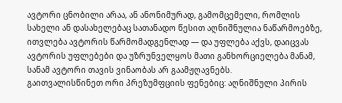ავტორი ცნობილი არაა, ან ანონიმურად, გამომცემელი, რომლის სახელი ან დასახელებაც სათანადო წესით აღნიშნულია ნაწარმოებზე, ითვლება ავტორის წარმომადგენლად — და უფლება აქვს, დაიცვას ავტორის უფლებები და უზრუნველყოს მათი განხორციელება მანამ, სანამ ავტორი თავის ვინაობას არ გაამჟღავნებს.
გაითვალისწინეთ ორი პრეზუმფციის ფენებიც: აღნიშნული პირის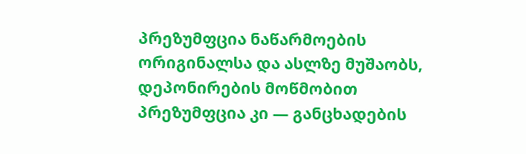პრეზუმფცია ნაწარმოების ორიგინალსა და ასლზე მუშაობს, დეპონირების მოწმობით პრეზუმფცია კი — განცხადების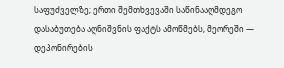საფუძველზე; ერთი შემთხვევაში საწინააღმდეგო დასაბუთება აღნიშვნის ფაქტს ამოწმებს, მეორეში — დეპონირების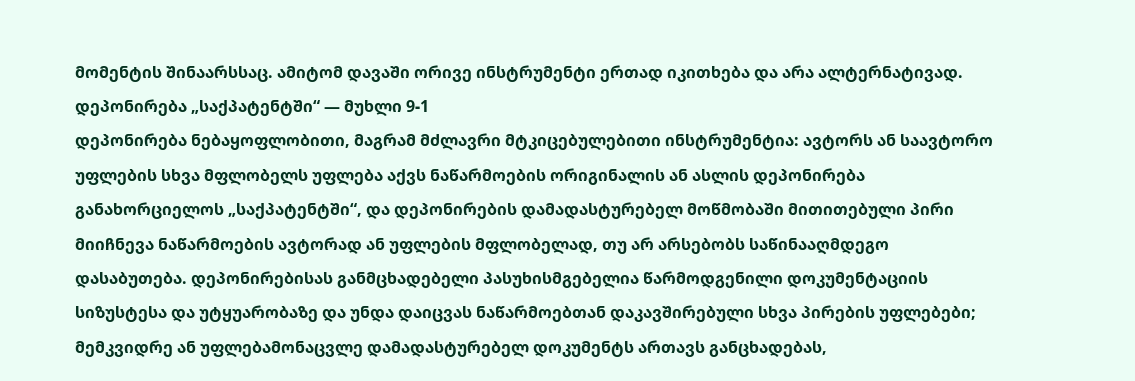მომენტის შინაარსსაც. ამიტომ დავაში ორივე ინსტრუმენტი ერთად იკითხება და არა ალტერნატივად.
დეპონირება „საქპატენტში“ — მუხლი 9-1
დეპონირება ნებაყოფლობითი, მაგრამ მძლავრი მტკიცებულებითი ინსტრუმენტია: ავტორს ან საავტორო უფლების სხვა მფლობელს უფლება აქვს ნაწარმოების ორიგინალის ან ასლის დეპონირება განახორციელოს „საქპატენტში“, და დეპონირების დამადასტურებელ მოწმობაში მითითებული პირი მიიჩნევა ნაწარმოების ავტორად ან უფლების მფლობელად, თუ არ არსებობს საწინააღმდეგო დასაბუთება. დეპონირებისას განმცხადებელი პასუხისმგებელია წარმოდგენილი დოკუმენტაციის სიზუსტესა და უტყუარობაზე და უნდა დაიცვას ნაწარმოებთან დაკავშირებული სხვა პირების უფლებები; მემკვიდრე ან უფლებამონაცვლე დამადასტურებელ დოკუმენტს ართავს განცხადებას,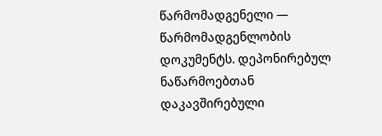წარმომადგენელი — წარმომადგენლობის დოკუმენტს. დეპონირებულ ნაწარმოებთან დაკავშირებული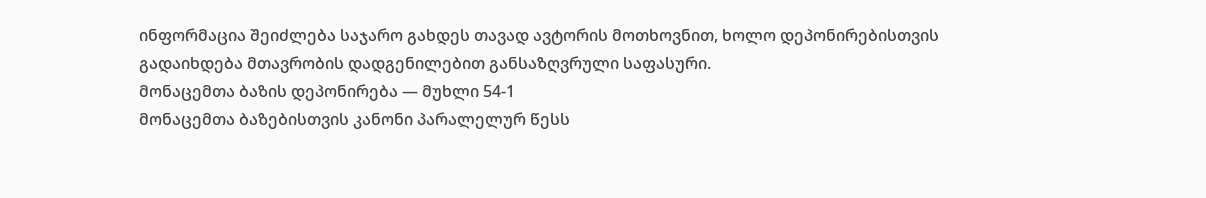ინფორმაცია შეიძლება საჯარო გახდეს თავად ავტორის მოთხოვნით, ხოლო დეპონირებისთვის გადაიხდება მთავრობის დადგენილებით განსაზღვრული საფასური.
მონაცემთა ბაზის დეპონირება — მუხლი 54-1
მონაცემთა ბაზებისთვის კანონი პარალელურ წესს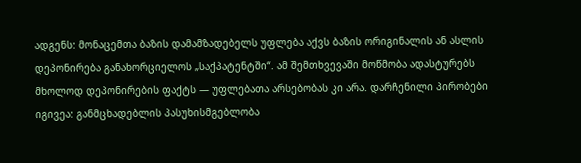ადგენს: მონაცემთა ბაზის დამამზადებელს უფლება აქვს ბაზის ორიგინალის ან ასლის დეპონირება განახორციელოს „საქპატენტში“. ამ შემთხვევაში მოწმობა ადასტურებს მხოლოდ დეპონირების ფაქტს — უფლებათა არსებობას კი არა. დარჩენილი პირობები იგივეა: განმცხადებლის პასუხისმგებლობა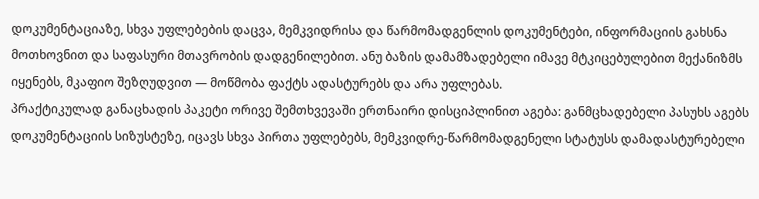დოკუმენტაციაზე, სხვა უფლებების დაცვა, მემკვიდრისა და წარმომადგენლის დოკუმენტები, ინფორმაციის გახსნა მოთხოვნით და საფასური მთავრობის დადგენილებით. ანუ ბაზის დამამზადებელი იმავე მტკიცებულებით მექანიზმს იყენებს, მკაფიო შეზღუდვით — მოწმობა ფაქტს ადასტურებს და არა უფლებას.
პრაქტიკულად განაცხადის პაკეტი ორივე შემთხვევაში ერთნაირი დისციპლინით აგება: განმცხადებელი პასუხს აგებს დოკუმენტაციის სიზუსტეზე, იცავს სხვა პირთა უფლებებს, მემკვიდრე-წარმომადგენელი სტატუსს დამადასტურებელი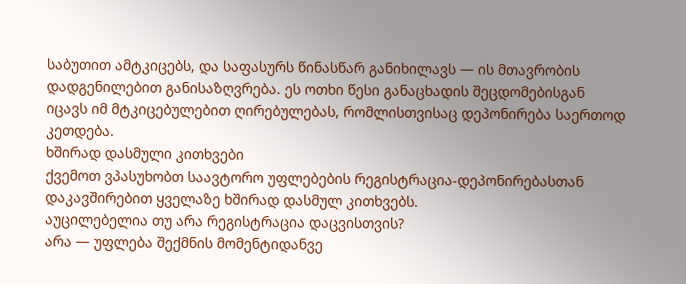საბუთით ამტკიცებს, და საფასურს წინასწარ განიხილავს — ის მთავრობის დადგენილებით განისაზღვრება. ეს ოთხი წესი განაცხადის შეცდომებისგან იცავს იმ მტკიცებულებით ღირებულებას, რომლისთვისაც დეპონირება საერთოდ კეთდება.
ხშირად დასმული კითხვები
ქვემოთ ვპასუხობთ საავტორო უფლებების რეგისტრაცია-დეპონირებასთან დაკავშირებით ყველაზე ხშირად დასმულ კითხვებს.
აუცილებელია თუ არა რეგისტრაცია დაცვისთვის?
არა — უფლება შექმნის მომენტიდანვე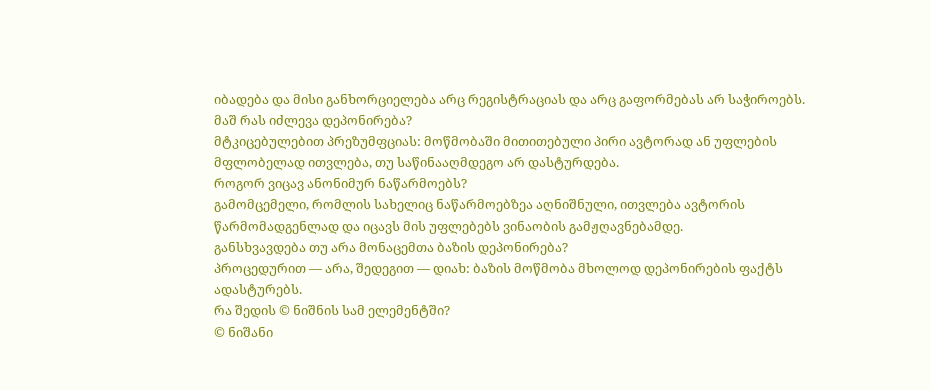იბადება და მისი განხორციელება არც რეგისტრაციას და არც გაფორმებას არ საჭიროებს.
მაშ რას იძლევა დეპონირება?
მტკიცებულებით პრეზუმფციას: მოწმობაში მითითებული პირი ავტორად ან უფლების მფლობელად ითვლება, თუ საწინააღმდეგო არ დასტურდება.
როგორ ვიცავ ანონიმურ ნაწარმოებს?
გამომცემელი, რომლის სახელიც ნაწარმოებზეა აღნიშნული, ითვლება ავტორის წარმომადგენლად და იცავს მის უფლებებს ვინაობის გამჟღავნებამდე.
განსხვავდება თუ არა მონაცემთა ბაზის დეპონირება?
პროცედურით — არა, შედეგით — დიახ: ბაზის მოწმობა მხოლოდ დეპონირების ფაქტს ადასტურებს.
რა შედის © ნიშნის სამ ელემენტში?
© ნიშანი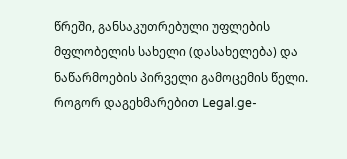წრეში, განსაკუთრებული უფლების მფლობელის სახელი (დასახელება) და ნაწარმოების პირველი გამოცემის წელი.
როგორ დაგეხმარებით Legal.ge-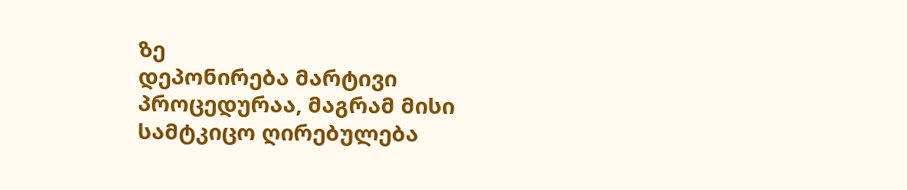ზე
დეპონირება მარტივი პროცედურაა, მაგრამ მისი სამტკიცო ღირებულება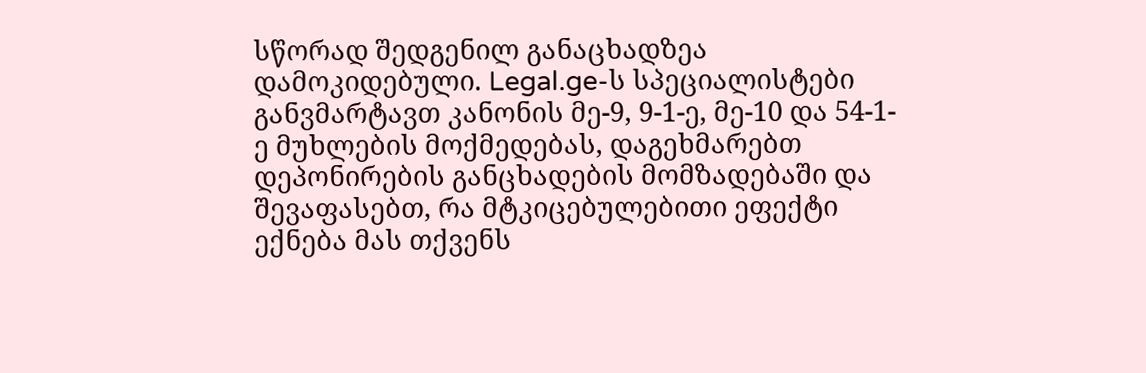სწორად შედგენილ განაცხადზეა დამოკიდებული. Legal.ge-ს სპეციალისტები განვმარტავთ კანონის მე-9, 9-1-ე, მე-10 და 54-1-ე მუხლების მოქმედებას, დაგეხმარებთ დეპონირების განცხადების მომზადებაში და შევაფასებთ, რა მტკიცებულებითი ეფექტი ექნება მას თქვენს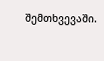შემთხვევაში.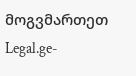მოგვმართეთ Legal.ge-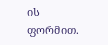ის ფორმით.